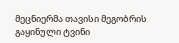მეცნიერმა თავისი მეგობრის გაყინული ტვინი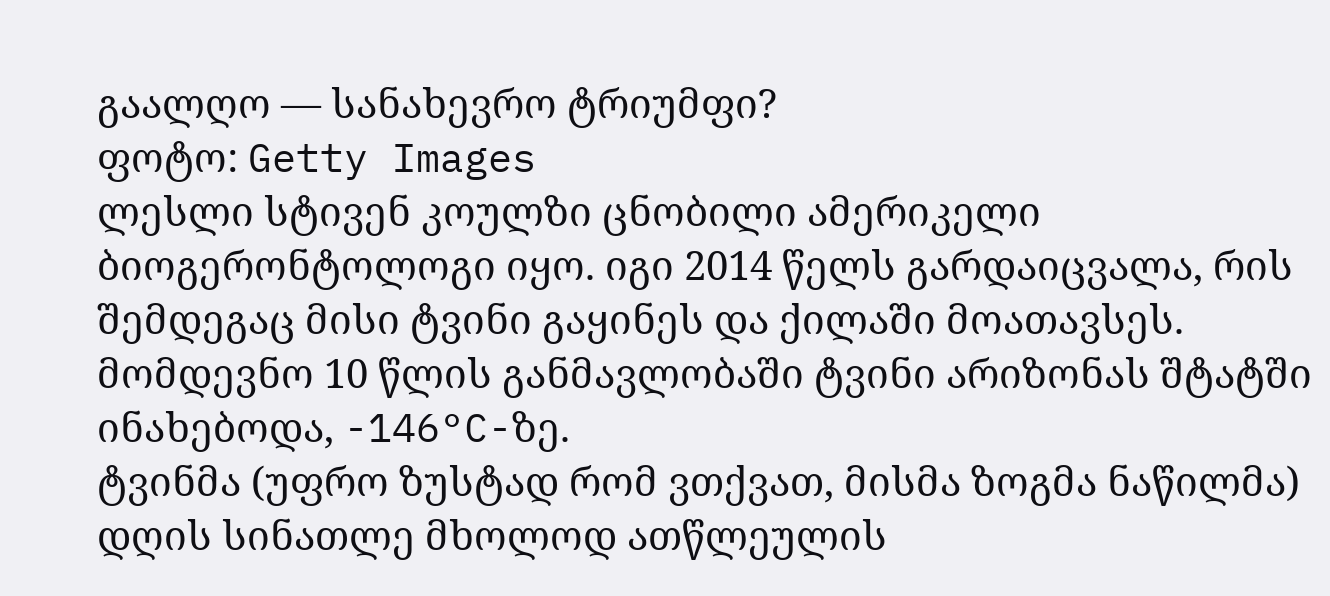გაალღო — სანახევრო ტრიუმფი?
ფოტო: Getty Images
ლესლი სტივენ კოულზი ცნობილი ამერიკელი ბიოგერონტოლოგი იყო. იგი 2014 წელს გარდაიცვალა, რის შემდეგაც მისი ტვინი გაყინეს და ქილაში მოათავსეს. მომდევნო 10 წლის განმავლობაში ტვინი არიზონას შტატში ინახებოდა, -146°C-ზე.
ტვინმა (უფრო ზუსტად რომ ვთქვათ, მისმა ზოგმა ნაწილმა) დღის სინათლე მხოლოდ ათწლეულის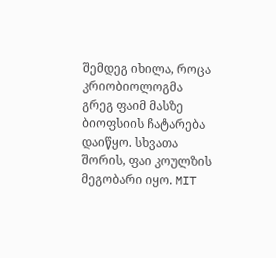შემდეგ იხილა, როცა კრიობიოლოგმა გრეგ ფაიმ მასზე ბიოფსიის ჩატარება დაიწყო. სხვათა შორის, ფაი კოულზის მეგობარი იყო. MIT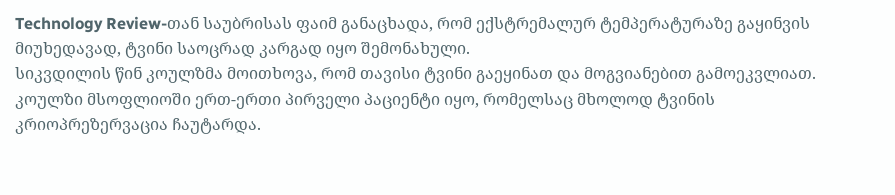Technology Review-თან საუბრისას ფაიმ განაცხადა, რომ ექსტრემალურ ტემპერატურაზე გაყინვის მიუხედავად, ტვინი საოცრად კარგად იყო შემონახული.
სიკვდილის წინ კოულზმა მოითხოვა, რომ თავისი ტვინი გაეყინათ და მოგვიანებით გამოეკვლიათ. კოულზი მსოფლიოში ერთ-ერთი პირველი პაციენტი იყო, რომელსაც მხოლოდ ტვინის კრიოპრეზერვაცია ჩაუტარდა.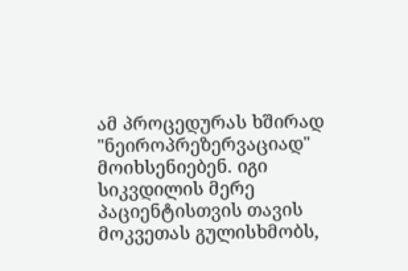ამ პროცედურას ხშირად "ნეიროპრეზერვაციად" მოიხსენიებენ. იგი სიკვდილის მერე პაციენტისთვის თავის მოკვეთას გულისხმობს,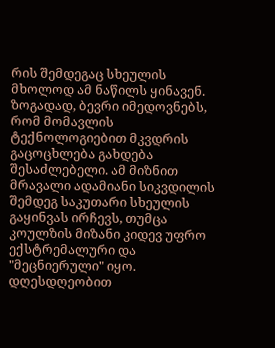რის შემდეგაც სხეულის მხოლოდ ამ ნაწილს ყინავენ.
ზოგადად, ბევრი იმედოვნებს, რომ მომავლის ტექნოლოგიებით მკვდრის გაცოცხლება გახდება შესაძლებელი. ამ მიზნით მრავალი ადამიანი სიკვდილის შემდეგ საკუთარი სხეულის გაყინვას ირჩევს, თუმცა კოულზის მიზანი კიდევ უფრო ექსტრემალური და "მეცნიერული" იყო.
დღესდღეობით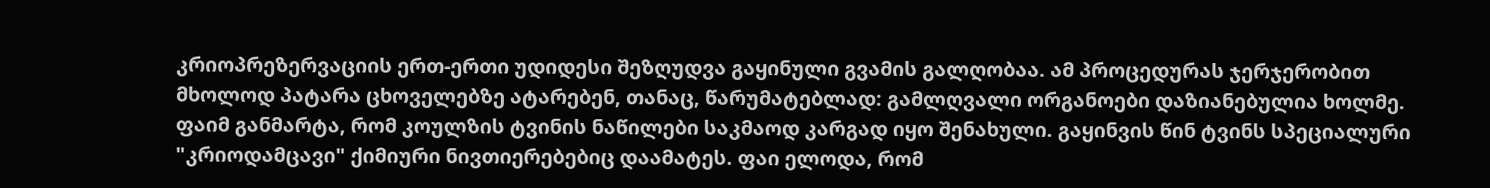კრიოპრეზერვაციის ერთ-ერთი უდიდესი შეზღუდვა გაყინული გვამის გალღობაა. ამ პროცედურას ჯერჯერობით მხოლოდ პატარა ცხოველებზე ატარებენ, თანაც, წარუმატებლად: გამლღვალი ორგანოები დაზიანებულია ხოლმე.
ფაიმ განმარტა, რომ კოულზის ტვინის ნაწილები საკმაოდ კარგად იყო შენახული. გაყინვის წინ ტვინს სპეციალური "კრიოდამცავი" ქიმიური ნივთიერებებიც დაამატეს. ფაი ელოდა, რომ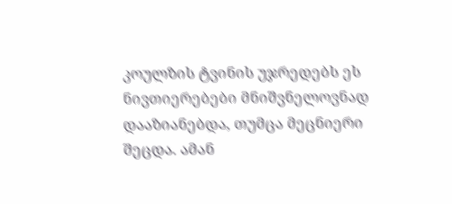კოულზის ტვინის უჯრედებს ეს ნივთიერებები მნიშვნელოვნად დააზიანებდა, თუმცა მეცნიერი შეცდა. ამან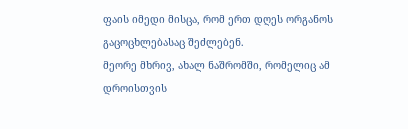ფაის იმედი მისცა, რომ ერთ დღეს ორგანოს გაცოცხლებასაც შეძლებენ.
მეორე მხრივ, ახალ ნაშრომში, რომელიც ამ დროისთვის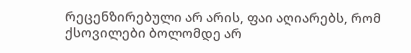რეცენზირებული არ არის, ფაი აღიარებს, რომ ქსოვილები ბოლომდე არ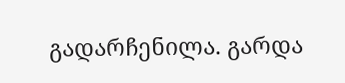გადარჩენილა. გარდა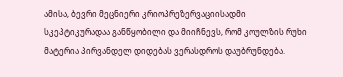ამისა, ბევრი მეცნიერი კრიოპრეზერვაციისადმი სკეპტიკურადაა განწყობილი და მიიჩნევს, რომ კოულზის რუხი მატერია პირვანდელ დიდებას ვერასდროს დაუბრუნდება.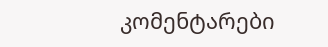კომენტარები